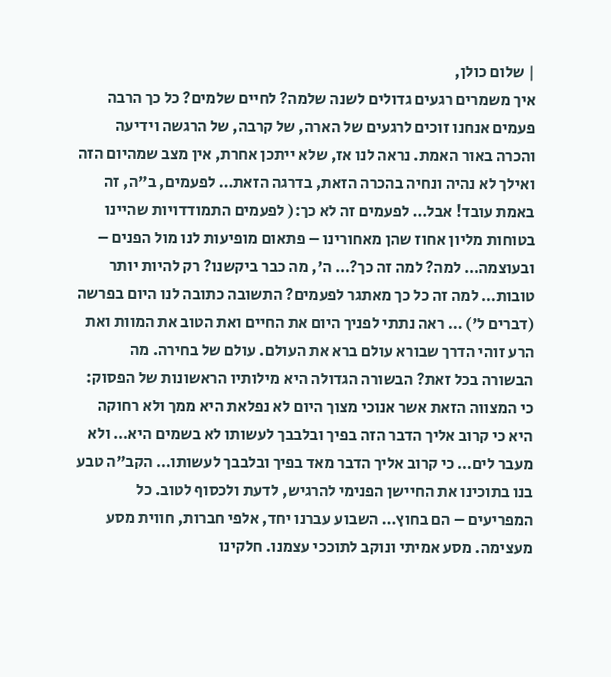| שלום כולן,
איך משמרים רגעים גדולים לשנה שלמה? לחיים שלמים? כל כך הרבה פעמים אנחנו זוכים לרגעים של הארה, של קרבה, של הרגשה וידיעה והכרה באור האמת. נראה לנו אז, שלא ייתכן אחרת, אין מצב שמהיום הזה ואילך לא נהיה ונחיה בהכרה הזאת, בדרגה הזאת… לפעמים, ב"ה, זה באמת עובד! אבל… לפעמים זה לא כך:( לפעמים התמודדויות שהיינו בטוחות מליון אחוז שהן מאחורינו – פתאום מופיעות לנו מול הפנים – ובעוצמה… למה? למה זה כך?… ה', מה כבר ביקשנו? רק להיות יותר טובות… למה זה כל כך מאתגר לפעמים? התשובה כתובה לנו היום בפרשה (דברים ל') … ראה נתתי לפניך היום את החיים ואת הטוב את המוות ואת הרע זוהי הדרך שבורא עולם ברא את העולם. עולם של בחירה. מה הבשורה בכל זאת? הבשורה הגדולה היא מילותיו הראשונות של הפסוק: כי המצווה הזאת אשר אנוכי מצוך היום לא נפלאת היא ממך ולא רחוקה היא כי קרוב אליך הדבר הזה בפיך ובלבבך לעשותו לא בשמים היא… ולא מעבר לים… כי קרוב אליך הדבר מאד בפיך ובלבבך לעשותו… הקב"ה טבע בנו בתוכינו את החיישן הפנימי להרגיש, לדעת ולכסוף לטוב. כל המפריעים – הם בחוץ… השבוע עברנו יחד, אלפי חברות, חווית מסע מעצימה. מסע אמיתי ונוקב לתוככי עצמנו. חלקינו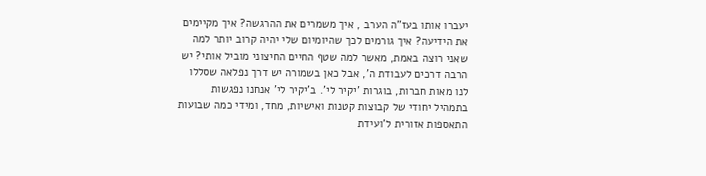יעברו אותו בעז"ה הערב , איך משמרים את ההרגשה? איך מקיימים את הידיעה? איך גורמים לכך שהיומיום שלי יהיה קרוב יותר למה שאני רוצה באמת, מאשר למה שטף החיים החיצוני מוביל אותי? יש הרבה דרכים לעבודת ה', אבל כאן בשמורה יש דרך נפלאה שסללו לנו מאות חברות, בוגרות 'יקיר לי'. ב'יקיר לי' אנחנו נפגשות בתמהיל יחודי של קבוצות קטנות ואישיות, מחד, ומידי כמה שבועות התאספות אזורית ל'ועידת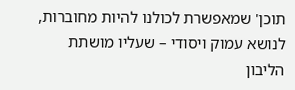תוכן' שמאפשרת לכולנו להיות מחוברות, לנושא עמוק ויסודי – שעליו מושתת הליבון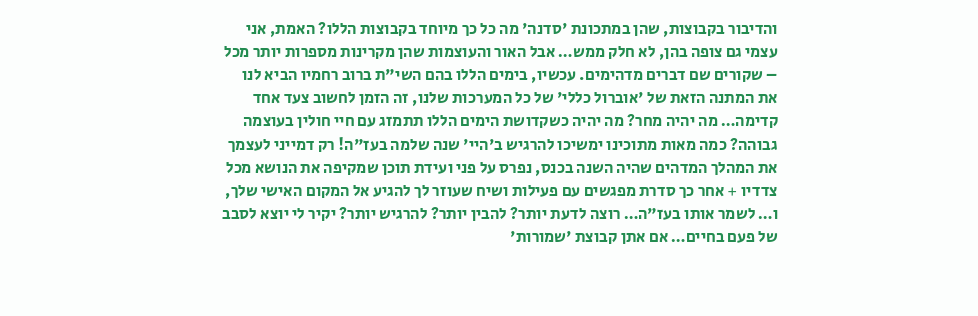והדיבור בקבוצות, שהן במתכונת 'סדנה' מה כל כך מיוחד בקבוצות הללו? האמת, אני עצמי גם צופה בהן, לא חלק ממש… אבל האור והעוצמות שהן מקרינות מספרות יותר מכל – שקורים שם דברים מדהימים. עכשיו, בימים הללו בהם השי"ת ברוב רחמיו הביא לנו את המתנה הזאת של 'אוברול כללי' של כל המערכות שלנו, זה הזמן לחשוב צעד אחד קדימה… מה יהיה מחר? מה יהיה כשקדושת הימים הללו תתמזג עם חיי חולין בעוצמה גבוהה? כמה מאות מתוכינו ימשיכו להרגיש ב'היי' שנה שלמה בעז"ה! רק דמייני לעצמך את המהלך המדהים שהיה השנה בכנס, נפרס על פני ועידת תוכן שמקיפה את הנושא מכל צדדיו + אחר כך סדרת מפגשים עם פעילות ושיח שעוזר לך להגיע אל המקום האישי שלך, ו… לשמר אותו בעז"ה… רוצה לדעת יותר? להבין יותר? להרגיש יותר? יקיר לי יוצא לסבב של פעם בחיים… אם אתן קבוצת 'שמורות'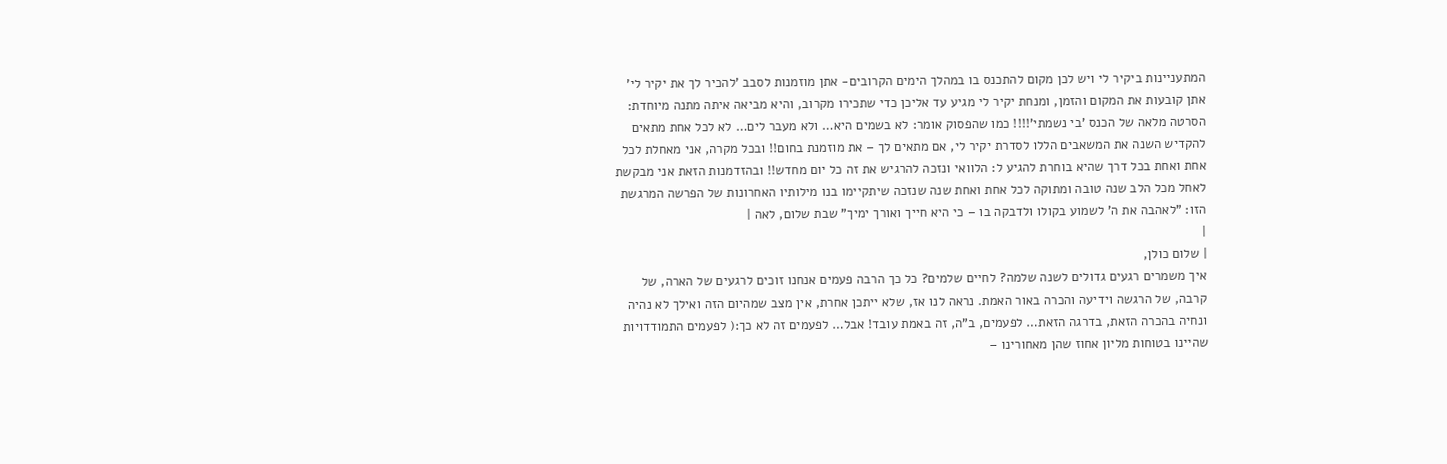המתעניינות ביקיר לי ויש לכן מקום להתכנס בו במהלך הימים הקרובים- אתן מוזמנות לסבב 'להכיר לך את יקיר לי' אתן קובעות את המקום והזמן, ומנחת יקיר לי מגיע עד אליכן כדי שתכירו מקרוב, והיא מביאה איתה מתנה מיוחדת: הסרטה מלאה של הכנס 'בי נשמתי'!!!! כמו שהפסוק אומר: לא בשמים היא… ולא מעבר לים… לא לכל אחת מתאים להקדיש השנה את המשאבים הללו לסדרת יקיר לי, אם מתאים לך – את מוזמנת בחום!! ובכל מקרה, אני מאחלת לכל אחת ואחת בכל דרך שהיא בוחרת להגיע ל: הלוואי ונזכה להרגיש את זה כל יום מחדש!! ובהזדמנות הזאת אני מבקשת לאחל מכל הלב שנה טובה ומתוקה לכל אחת ואחת שנה שנזכה שיתקיימו בנו מילותיו האחרונות של הפרשה המרגשת הזו: "לאהבה את ה' לשמוע בקולו ולדבקה בו – כי היא חייך ואורך ימיך" שבת שלום, לאה |
|
| שלום כולן,
איך משמרים רגעים גדולים לשנה שלמה? לחיים שלמים? כל כך הרבה פעמים אנחנו זוכים לרגעים של הארה, של קרבה, של הרגשה וידיעה והכרה באור האמת. נראה לנו אז, שלא ייתכן אחרת, אין מצב שמהיום הזה ואילך לא נהיה ונחיה בהכרה הזאת, בדרגה הזאת… לפעמים, ב"ה, זה באמת עובד! אבל… לפעמים זה לא כך:( לפעמים התמודדויות שהיינו בטוחות מליון אחוז שהן מאחורינו –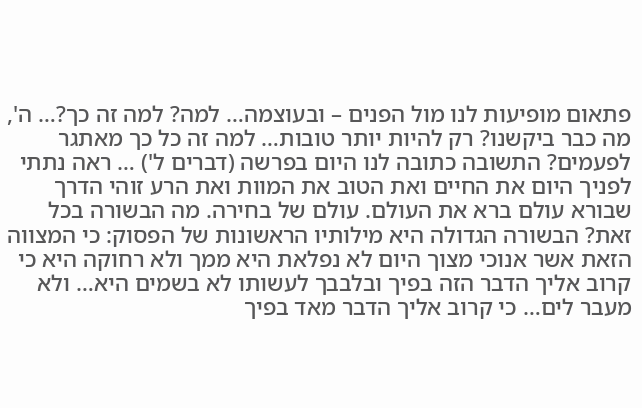פתאום מופיעות לנו מול הפנים – ובעוצמה… למה? למה זה כך?… ה', מה כבר ביקשנו? רק להיות יותר טובות… למה זה כל כך מאתגר לפעמים? התשובה כתובה לנו היום בפרשה (דברים ל') … ראה נתתי לפניך היום את החיים ואת הטוב את המוות ואת הרע זוהי הדרך שבורא עולם ברא את העולם. עולם של בחירה. מה הבשורה בכל זאת? הבשורה הגדולה היא מילותיו הראשונות של הפסוק: כי המצווה הזאת אשר אנוכי מצוך היום לא נפלאת היא ממך ולא רחוקה היא כי קרוב אליך הדבר הזה בפיך ובלבבך לעשותו לא בשמים היא… ולא מעבר לים… כי קרוב אליך הדבר מאד בפיך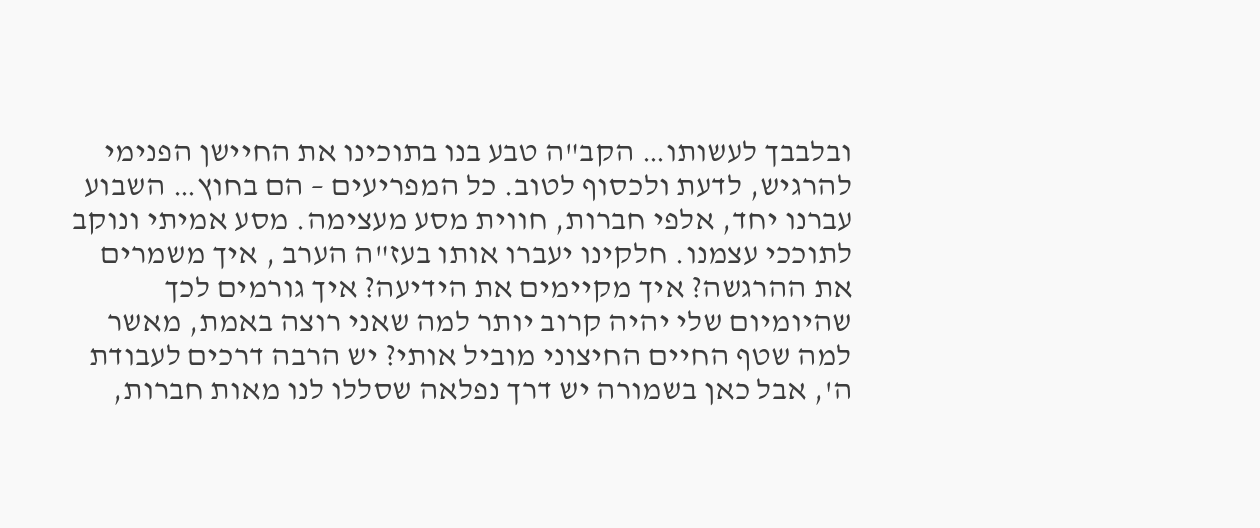ובלבבך לעשותו… הקב"ה טבע בנו בתוכינו את החיישן הפנימי להרגיש, לדעת ולכסוף לטוב. כל המפריעים – הם בחוץ… השבוע עברנו יחד, אלפי חברות, חווית מסע מעצימה. מסע אמיתי ונוקב לתוככי עצמנו. חלקינו יעברו אותו בעז"ה הערב , איך משמרים את ההרגשה? איך מקיימים את הידיעה? איך גורמים לכך שהיומיום שלי יהיה קרוב יותר למה שאני רוצה באמת, מאשר למה שטף החיים החיצוני מוביל אותי? יש הרבה דרכים לעבודת ה', אבל כאן בשמורה יש דרך נפלאה שסללו לנו מאות חברות,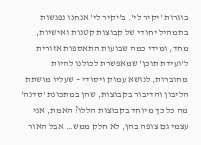בוגרות 'יקיר לי'. ב'יקיר לי' אנחנו נפגשות בתמהיל יחודי של קבוצות קטנות ואישיות, מחד, ומידי כמה שבועות התאספות אזורית ל'ועידת תוכן' שמאפשרת לכולנו להיות מחוברות, לנושא עמוק ויסודי – שעליו מושתת הליבון והדיבור בקבוצות, שהן במתכונת 'סדנה' מה כל כך מיוחד בקבוצות הללו? האמת, אני עצמי גם צופה בהן, לא חלק ממש… אבל האור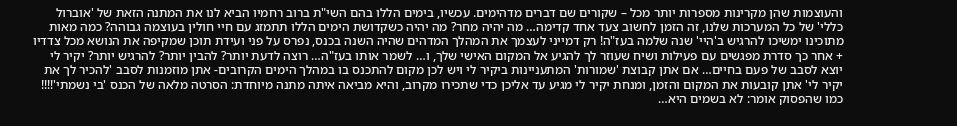והעוצמות שהן מקרינות מספרות יותר מכל – שקורים שם דברים מדהימים. עכשיו, בימים הללו בהם השי"ת ברוב רחמיו הביא לנו את המתנה הזאת של 'אוברול כללי' של כל המערכות שלנו, זה הזמן לחשוב צעד אחד קדימה… מה יהיה מחר? מה יהיה כשקדושת הימים הללו תתמזג עם חיי חולין בעוצמה גבוהה? כמה מאות מתוכינו ימשיכו להרגיש ב'היי' שנה שלמה בעז"ה! רק דמייני לעצמך את המהלך המדהים שהיה השנה בכנס, נפרס על פני ועידת תוכן שמקיפה את הנושא מכל צדדיו + אחר כך סדרת מפגשים עם פעילות ושיח שעוזר לך להגיע אל המקום האישי שלך, ו… לשמר אותו בעז"ה… רוצה לדעת יותר? להבין יותר? להרגיש יותר? יקיר לי יוצא לסבב של פעם בחיים… אם אתן קבוצת 'שמורות' המתעניינות ביקיר לי ויש לכן מקום להתכנס בו במהלך הימים הקרובים- אתן מוזמנות לסבב 'להכיר לך את יקיר לי' אתן קובעות את המקום והזמן, ומנחת יקיר לי מגיע עד אליכן כדי שתכירו מקרוב, והיא מביאה איתה מתנה מיוחדת: הסרטה מלאה של הכנס 'בי נשמתי'!!!! כמו שהפסוק אומר: לא בשמים היא…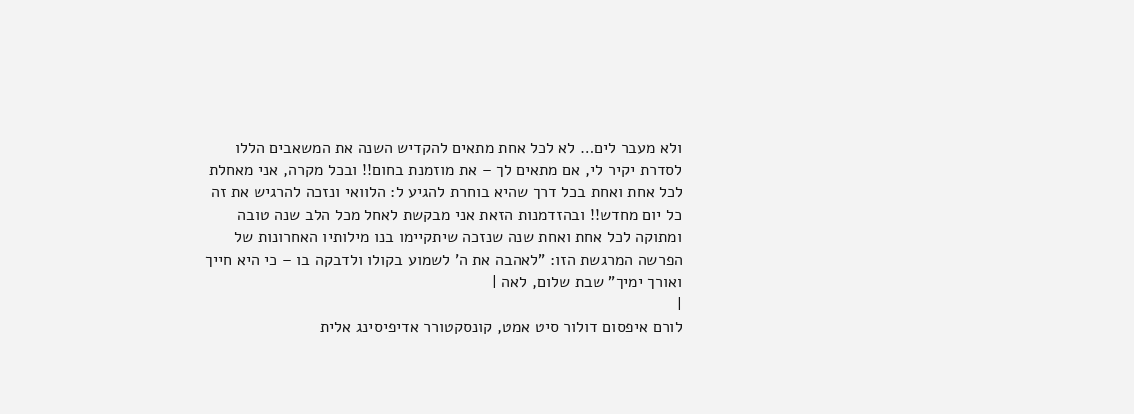ולא מעבר לים… לא לכל אחת מתאים להקדיש השנה את המשאבים הללו לסדרת יקיר לי, אם מתאים לך – את מוזמנת בחום!! ובכל מקרה, אני מאחלת לכל אחת ואחת בכל דרך שהיא בוחרת להגיע ל: הלוואי ונזכה להרגיש את זה כל יום מחדש!! ובהזדמנות הזאת אני מבקשת לאחל מכל הלב שנה טובה ומתוקה לכל אחת ואחת שנה שנזכה שיתקיימו בנו מילותיו האחרונות של הפרשה המרגשת הזו: "לאהבה את ה' לשמוע בקולו ולדבקה בו – כי היא חייך ואורך ימיך" שבת שלום, לאה |
|
לורם איפסום דולור סיט אמט, קונסקטורר אדיפיסינג אלית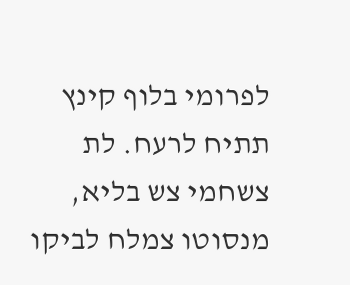לפרומי בלוף קינץ תתיח לרעח. לת צשחמי צש בליא, מנסוטו צמלח לביקו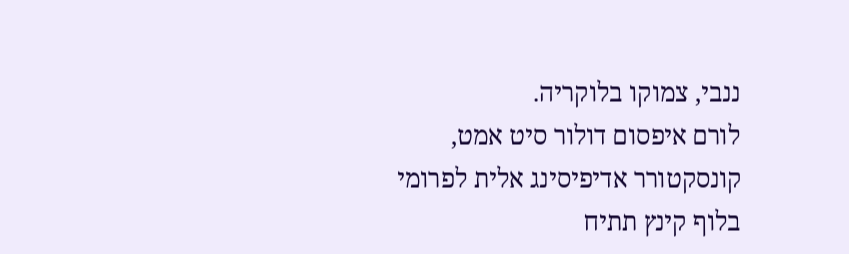ננבי, צמוקו בלוקריה.
לורם איפסום דולור סיט אמט, קונסקטורר אדיפיסינג אלית לפרומי בלוף קינץ תתיח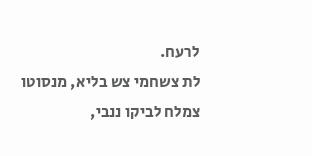לרעח.
לת צשחמי צש בליא, מנסוטו צמלח לביקו ננבי,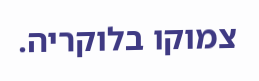צמוקו בלוקריה.